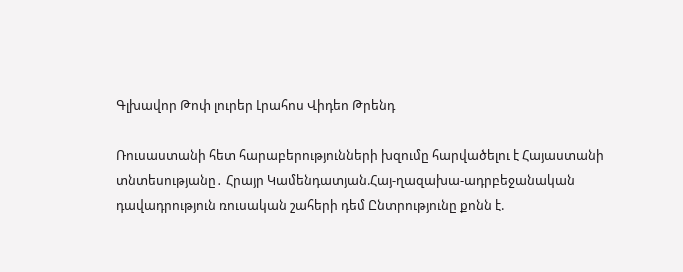Գլխավոր Թոփ լուրեր Լրահոս Վիդեո Թրենդ

Ռուսաստանի հետ հարաբերությունների խզումը հարվածելու է Հայաստանի տնտեսությանը․ Հրայր Կամենդատյան.Հայ-ղազախա-ադրբեջանական դավադրություն ռուսական շահերի դեմ Ընտրությունը քոնն է.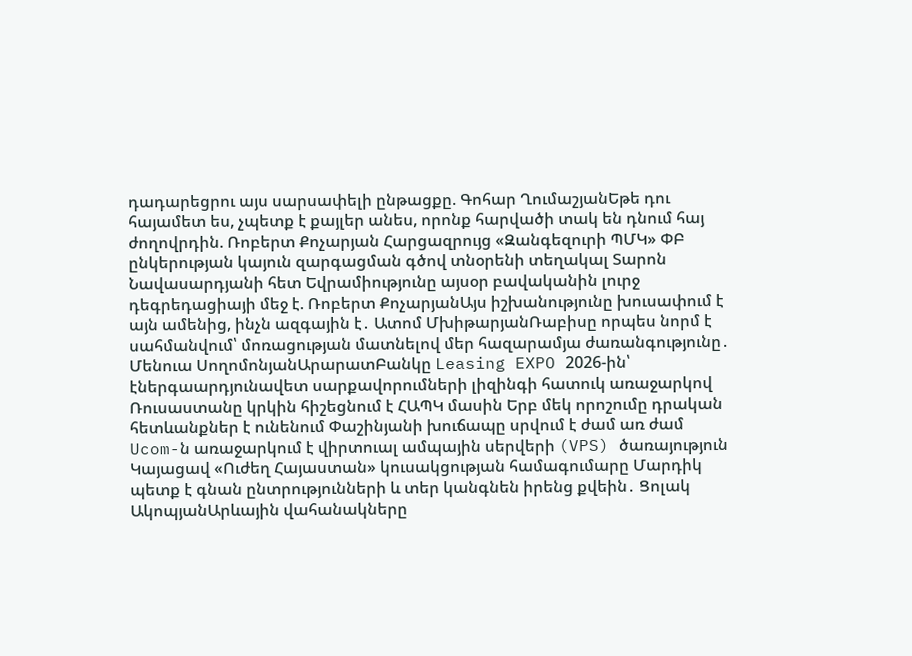դադարեցրու այս սարսափելի ընթացքը. Գոհար ՂումաշյանԵթե դու հայամետ ես, չպետք է քայլեր անես, որոնք հարվածի տակ են դնում հայ ժողովրդին. Ռոբերտ Քոչարյան Հարցազրույց «Զանգեզուրի ՊՄԿ» ՓԲ ընկերության կայուն զարգացման գծով տնօրենի տեղակալ Տարոն Նավասարդյանի հետ Եվրամիությունը այսօր բավականին լուրջ դեգրեդացիայի մեջ է. Ռոբերտ ՔոչարյանԱյս իշխանությունը խուսափում է այն ամենից, ինչն ազգային է․ Ատոմ ՄխիթարյանՌաբիսը որպես նորմ է սահմանվում՝ մոռացության մատնելով մեր հազարամյա ժառանգությունը․ Մենուա ՍողոմոնյանԱրարատԲանկը Leasing EXPO 2026-ին՝ էներգաարդյունավետ սարքավորումների լիզինգի հատուկ առաջարկով Ռուսաստանը կրկին հիշեցնում է ՀԱՊԿ մասին Երբ մեկ որոշումը դրական հետևանքներ է ունենում Փաշինյանի խուճապը սրվում է ժամ առ ժամ Ucom-ն առաջարկում է վիրտուալ ամպային սերվերի (VPS) ծառայություն Կայացավ «Ուժեղ Հայաստան» կուսակցության համագումարը Մարդիկ պետք է գնան ընտրությունների և տեր կանգնեն իրենց քվեին․ Ցոլակ ԱկոպյանԱրևային վահանակները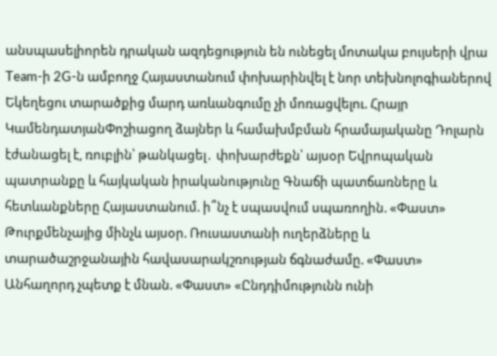անսպասելիորեն դրական ազդեցություն են ունեցել մոտակա բույսերի վրա Team-ի 2G-ն ամբողջ Հայաստանում փոխարինվել է նոր տեխնոլոգիաներով Եկեղեցու տարածքից մարդ առևանգումը չի մոռացվելու. Հրայր ԿամենդատյանՓոշիացող ձայներ և համախմբման հրամայականը Դոլարն էժանացել է, ռուբլին՝ թանկացել․ փոխարժեքն՝ այսօր Եվրոպական պատրանքը և հայկական իրականությունը Գնաճի պատճառները և հետևանքները Հայաստանում. ի՞նչ է սպասվում սպառողին. «Փաստ» Թուրքմենչայից մինչև այսօր. Ռուսաստանի ուղերձները և տարածաշրջանային հավասարակշռության ճգնաժամը. «Փաստ» Անհաղորդ չպետք է մնան. «Փաստ» «Ընդդիմությունն ունի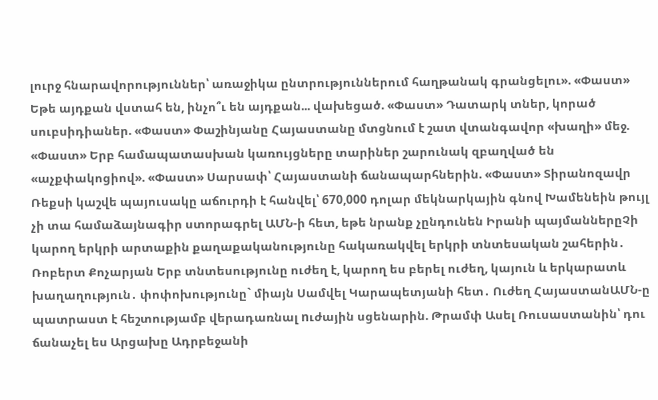լուրջ հնարավորություններ՝ առաջիկա ընտրություններում հաղթանակ գրանցելու». «Փաստ» Եթե այդքան վստահ են, ինչո՞ւ են այդքան... վախեցած. «Փաստ» Դատարկ տներ, կորած սուբսիդիաներ. «Փաստ» Փաշինյանը Հայաստանը մտցնում է շատ վտանգավոր «խաղի» մեջ. «Փաստ» Երբ համապատասխան կառույցները տարիներ շարունակ զբաղված են «աչքփակոցիով». «Փաստ» Սարսափ՝ Հայաստանի ճանապարհներին. «Փաստ» Տիրանոզավր Ռեքսի կաշվե պայուսակը աճուրդի է հանվել՝ 670,000 դոլար մեկնարկային գնով Խամենեին թույլ չի տա համաձայնագիր ստորագրել ԱՄՆ-ի հետ, եթե նրանք չընդունեն Իրանի պայմաններըՉի կարող երկրի արտաքին քաղաքականությունը հակառակվել երկրի տնտեսական շահերին․ Ռոբերտ Քոչարյան Երբ տնտեսությունը ուժեղ է, կարող ես բերել ուժեղ, կայուն և երկարատև խաղաղություն․ փոփոխությունը` միայն Սամվել Կարապետյանի հետ․ Ուժեղ ՀայաստանԱՄՆ-ը պատրաստ է հեշտությամբ վերադառնալ nւժային սցենարին. Թրամփ Ասել Ռուսաստանին՝ դու ճանաչել ես Արցախը Ադրբեջանի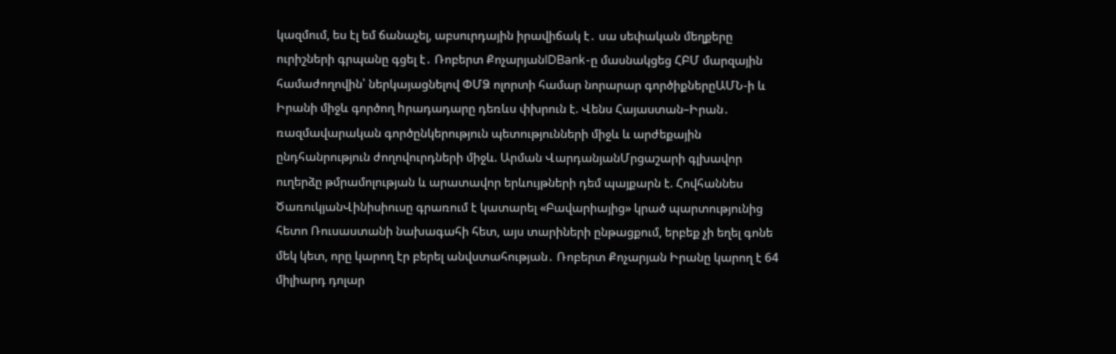կազմում, ես էլ եմ ճանաչել, աբսուրդային իրավիճակ է․ սա սեփական մեղքերը ուրիշների գրպանը գցել է․ Ռոբերտ ՔոչարյանIDBank-ը մասնակցեց ՀԲՄ մարզային համաժողովին՝ ներկայացնելով ՓՄՁ ոլորտի համար նորարար գործիքներըԱՄՆ-ի և Իրանի միջև գործող hրադադարը դեռևս փխրուն է. Վենս Հայաստան–Իրան․ ռազմավարական գործընկերություն պետությունների միջև և արժեքային ընդհանրություն ժողովուրդների միջև. Արման ՎարդանյանՄրցաշարի գլխավոր ուղերձը թմրամոլության և արատավոր երևույթների դեմ պայքարն է. Հովհաննես ԾառուկյանՎինիսիուսը գրառում է կատարել «Բավարիայից» կրած պարտությունից հետո Ռուսաստանի նախագահի հետ, այս տարիների ընթացքում, երբեք չի եղել գոնե մեկ կետ, որը կարող էր բերել անվստահության․ Ռոբերտ Քոչարյան Իրանը կարող է 64 միլիարդ դոլար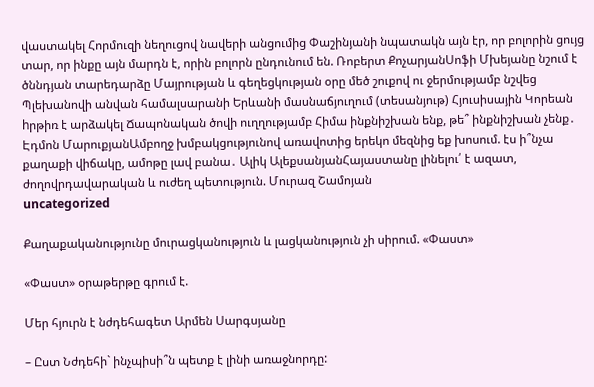վաստակել Հորմուզի նեղուցով նավերի անցումից Փաշինյանի նպատակն այն էր, որ բոլորին ցույց տար, որ ինքը այն մարդն է, որին բոլորն ընդունում են. Ռոբերտ ՔոչարյանՍոֆի Մխեյանը նշում է ծննդյան տարեդարձը Մայրության և գեղեցկության օրը մեծ շուքով ու ջերմությամբ նշվեց Պլեխանովի անվան համալսարանի Երևանի մասնաճյուղում (տեսանյութ) Հյուսիսային Կորեան hրթիռ է արձակել Ճապոնական ծովի ուղղությամբ Հիմա ինքնիշխան ենք, թե՞ ինքնիշխան չենք․ Էդմոն ՄարուքյանԱմբողջ խմբակցությունով առավոտից երեկո մեզնից եք խոսում. էս ի՞նչա քաղաքի վիճակը, ամոթը լավ բանա․ Ալիկ ԱլեքսանյանՀայաստանը լինելու՛ է ազատ, ժողովրդավարական և ուժեղ պետություն. Մուրազ Շամոյան
uncategorized

Քաղաքականությունը մուրացկանություն և լացկանություն չի սիրում. «Փաստ»

«Փաստ» օրաթերթը գրում է.

Մեր հյուրն է նժդեհագետ Արմեն Սարգսյանը

– Ըստ Նժդեհի` ինչպիսի՞ն պետք է լինի առաջնորդը: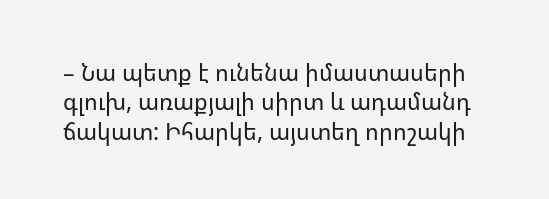– Նա պետք է ունենա իմաստասերի գլուխ, առաքյալի սիրտ և ադամանդ ճակատ: Իհարկե, այստեղ որոշակի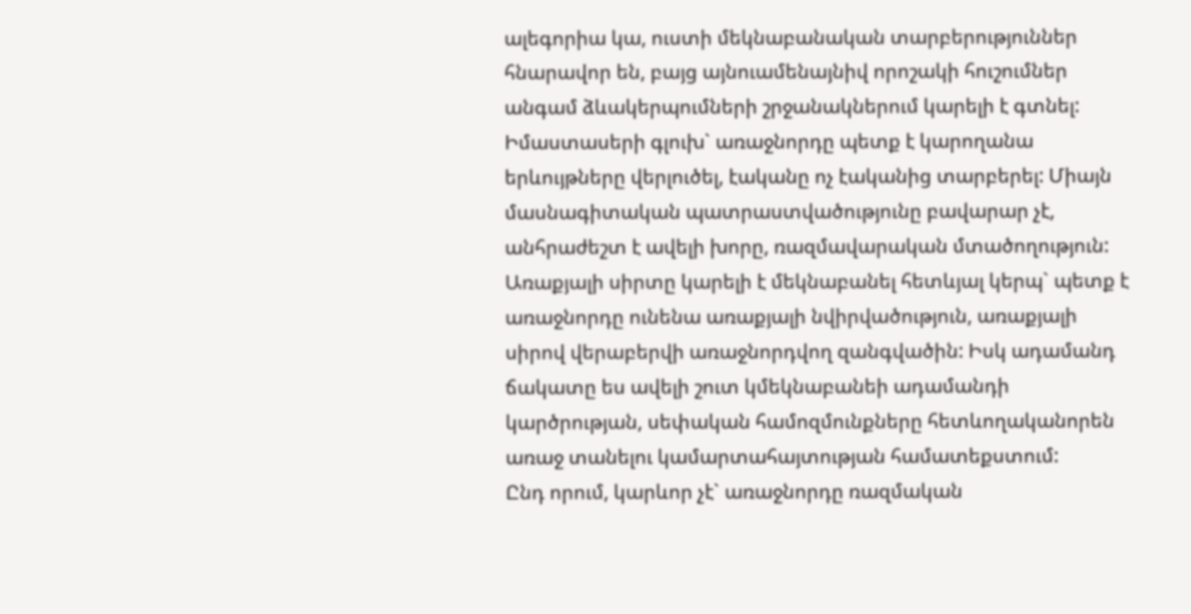ալեգորիա կա, ուստի մեկնաբանական տարբերություններ հնարավոր են, բայց այնուամենայնիվ որոշակի հուշումներ անգամ ձևակերպումների շրջանակներում կարելի է գտնել: Իմաստասերի գլուխ` առաջնորդը պետք է կարողանա երևույթները վերլուծել, էականը ոչ էականից տարբերել: Միայն մասնագիտական պատրաստվածությունը բավարար չէ, անհրաժեշտ է ավելի խորը, ռազմավարական մտածողություն: Առաքյալի սիրտը կարելի է մեկնաբանել հետևյալ կերպ` պետք է առաջնորդը ունենա առաքյալի նվիրվածություն, առաքյալի սիրով վերաբերվի առաջնորդվող զանգվածին: Իսկ ադամանդ ճակատը ես ավելի շուտ կմեկնաբանեի ադամանդի կարծրության, սեփական համոզմունքները հետևողականորեն առաջ տանելու կամարտահայտության համատեքստում:
Ընդ որում, կարևոր չէ` առաջնորդը ռազմական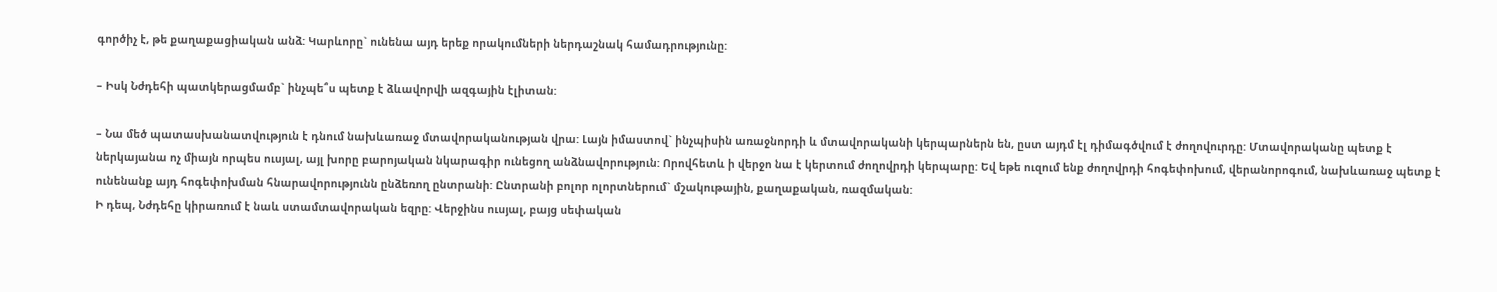գործիչ է, թե քաղաքացիական անձ: Կարևորը` ունենա այդ երեք որակումների ներդաշնակ համադրությունը:

– Իսկ Նժդեհի պատկերացմամբ` ինչպե՞ս պետք է ձևավորվի ազգային էլիտան:

– Նա մեծ պատասխանատվություն է դնում նախևառաջ մտավորականության վրա: Լայն իմաստով` ինչպիսին առաջնորդի և մտավորականի կերպարներն են, ըստ այդմ էլ դիմագծվում է ժողովուրդը: Մտավորականը պետք է ներկայանա ոչ միայն որպես ուսյալ, այլ խորը բարոյական նկարագիր ունեցող անձնավորություն: Որովհետև ի վերջո նա է կերտում ժողովրդի կերպարը: Եվ եթե ուզում ենք ժողովրդի հոգեփոխում, վերանորոգում, նախևառաջ պետք է ունենանք այդ հոգեփոխման հնարավորությունն ընձեռող ընտրանի: Ընտրանի բոլոր ոլորտներում` մշակութային, քաղաքական, ռազմական:
Ի դեպ, Նժդեհը կիրառում է նաև ստամտավորական եզրը: Վերջինս ուսյալ, բայց սեփական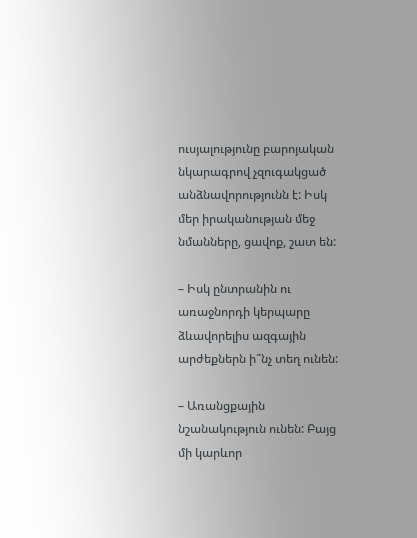ուսյալությունը բարոյական նկարագրով չզուգակցած անձնավորությունն է: Իսկ մեր իրականության մեջ նմանները, ցավոք, շատ են:

– Իսկ ընտրանին ու առաջնորդի կերպարը ձևավորելիս ազգային արժեքներն ի՞նչ տեղ ունեն:

– Առանցքային նշանակություն ունեն: Բայց մի կարևոր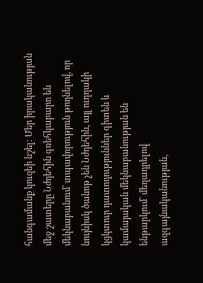հանգամանք կուզեի նշել: Մեր իրականության մեջ շատերը Նժդեհին գռեհկաբարո են մեկնաբանում` տպավորություն թողնելով, որ նույնիսկ ծանոթ չեն Նժդեհին, այլ ուղղակի կցկտուր դատողություններ գիտեն և կամայական մեկնաբանության են ենթարկում` մեղադրելով ազգայնականության,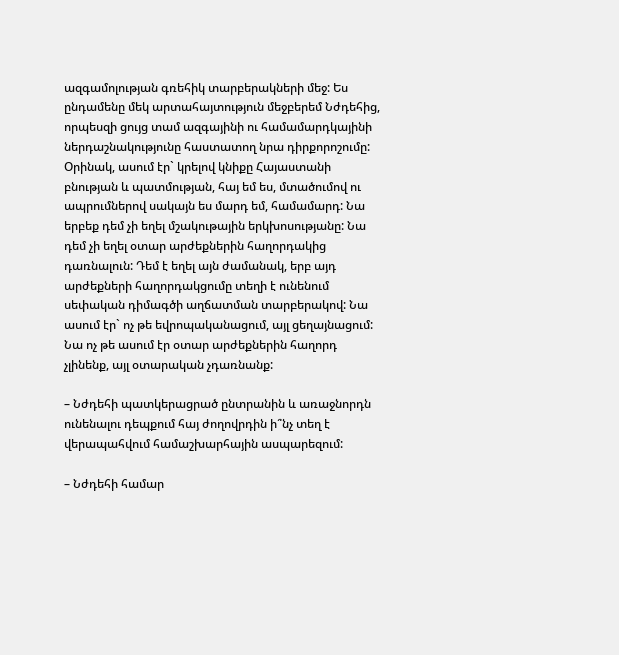ազգամոլության գռեհիկ տարբերակների մեջ: Ես ընդամենը մեկ արտահայտություն մեջբերեմ Նժդեհից, որպեսզի ցույց տամ ազգայինի ու համամարդկայինի ներդաշնակությունը հաստատող նրա դիրքորոշումը: Օրինակ, ասում էր` կրելով կնիքը Հայաստանի բնության և պատմության, հայ եմ ես, մտածումով ու ապրումներով սակայն ես մարդ եմ, համամարդ: Նա երբեք դեմ չի եղել մշակութային երկխոսությանը: Նա դեմ չի եղել օտար արժեքներին հաղորդակից դառնալուն: Դեմ է եղել այն ժամանակ, երբ այդ արժեքների հաղորդակցումը տեղի է ունենում սեփական դիմագծի աղճատման տարբերակով: Նա ասում էր` ոչ թե եվրոպականացում, այլ ցեղայնացում: Նա ոչ թե ասում էր օտար արժեքներին հաղորդ չլինենք, այլ օտարական չդառնանք:

– Նժդեհի պատկերացրած ընտրանին և առաջնորդն ունենալու դեպքում հայ ժողովրդին ի՞նչ տեղ է վերապահվում համաշխարհային ասպարեզում:

– Նժդեհի համար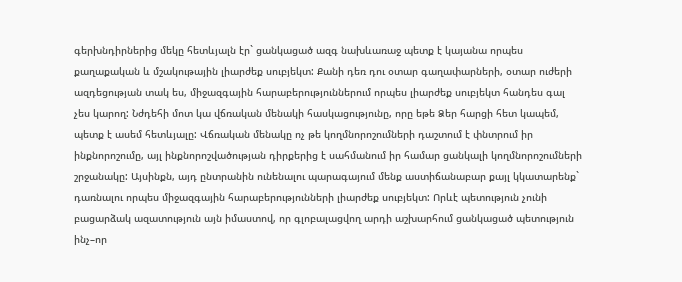գերխնդիրներից մեկը հետևյալն էր` ցանկացած ազգ նախևառաջ պետք է կայանա որպես քաղաքական և մշակութային լիարժեք սուբյեկտ: Քանի դեռ դու օտար գաղափարների, օտար ուժերի ազդեցության տակ ես, միջազգային հարաբերություններում որպես լիարժեք սուբյեկտ հանդես գալ չես կարող: Նժդեհի մոտ կա վճռական մենակի հասկացությունը, որը եթե Ձեր հարցի հետ կապեմ, պետք է ասեմ հետևյալը: Վճռական մենակը ոչ թե կողմնորոշումների դաշտում է փնտրում իր ինքնորոշումը, այլ ինքնորոշվածության դիրքերից է սահմանում իր համար ցանկալի կողմնորոշումների շրջանակը: Այսինքն, այդ ընտրանին ունենալու պարագայում մենք աստիճանաբար քայլ կկատարենք` դառնալու որպես միջազգային հարաբերությունների լիարժեք սուբյեկտ: Որևէ պետություն չունի բացարձակ ազատություն այն իմաստով, որ գլոբալացվող արդի աշխարհում ցանկացած պետություն ինչ–որ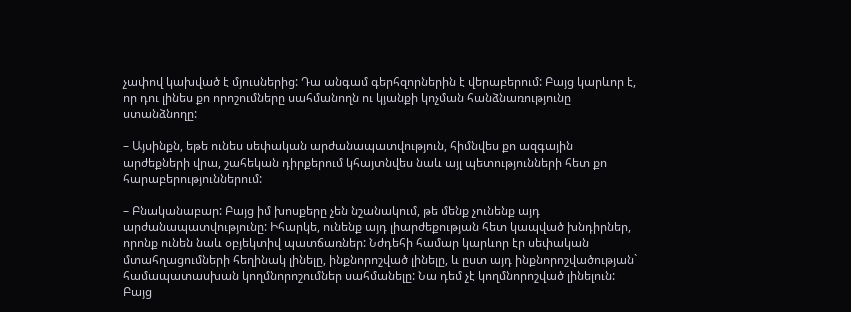չափով կախված է մյուսներից: Դա անգամ գերհզորներին է վերաբերում: Բայց կարևոր է, որ դու լինես քո որոշումները սահմանողն ու կյանքի կոչման հանձնառությունը ստանձնողը:

– Այսինքն, եթե ունես սեփական արժանապատվություն, հիմնվես քո ազգային արժեքների վրա, շահեկան դիրքերում կհայտնվես նաև այլ պետությունների հետ քո հարաբերություններում:

– Բնականաբար: Բայց իմ խոսքերը չեն նշանակում, թե մենք չունենք այդ արժանապատվությունը: Իհարկե, ունենք այդ լիարժեքության հետ կապված խնդիրներ, որոնք ունեն նաև օբյեկտիվ պատճառներ: Նժդեհի համար կարևոր էր սեփական մտահղացումների հեղինակ լինելը, ինքնորոշված լինելը, և ըստ այդ ինքնորոշվածության` համապատասխան կողմնորոշումներ սահմանելը: Նա դեմ չէ կողմնորոշված լինելուն: Բայց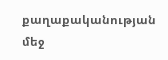քաղաքականության մեջ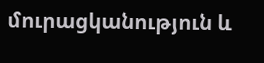մուրացկանություն և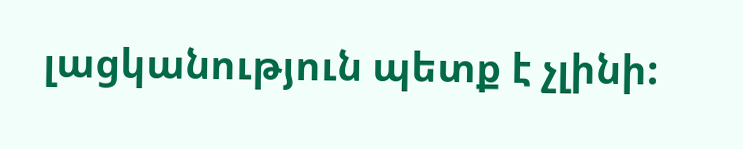լացկանություն պետք է չլինի: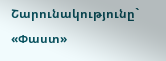Շարունակությունը` «Փաստ»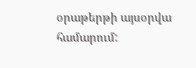օրաթերթի այսօրվա համարում: